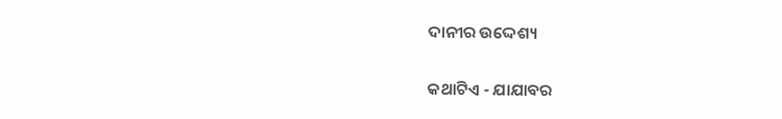ଦାନୀର ଉଦ୍ଦେଶ୍ୟ

କଥାଟିଏ - ଯାଯାବର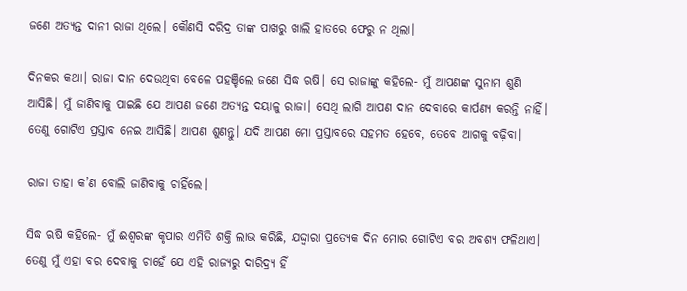ଜଣେ ଅତ୍ୟନ୍ତ ଦାନୀ ରାଜା ଥିଲେ। କୌଣସି ଦରିଦ୍ର ତାଙ୍କ ପାଖରୁ ଖାଲି ହାତରେ ଫେରୁ ନ ଥିଲା।

ଦିନକର କଥା। ରାଜା ଦାନ ଦେଉଥିବା ବେଳେ ପହଞ୍ଚିଲେ ଜଣେ ସିଦ୍ଧ ଋଷି। ସେ ରାଜାଙ୍କୁ କହିଲେ- ମୁଁ ଆପଣଙ୍କ ସୁନାମ ଶୁଣି ଆସିଛି। ମୁଁ ଜାଣିବାକୁ ପାଇଛି ଯେ ଆପଣ ଜଣେ ଅତ୍ୟନ୍ତ ଦୟାଳୁ ରାଜା। ସେଥି ଲାଗି ଆପଣ ଦାନ ଦେବାରେ କାର୍ପଣ୍ୟ କରନ୍ତି ନାହିଁ। ତେଣୁ ଗୋଟିଏ ପ୍ରସ୍ତାବ ନେଇ ଆସିଛି। ଆପଣ ଶୁଣନ୍ତୁ। ଯଦି ଆପଣ ମୋ ପ୍ରସ୍ତାବରେ ସହମତ ହେବେ, ତେବେ ଆଗକୁ ବଢ଼ିବା।

ରାଜା ତାହା କ’ଣ ବୋଲି ଜାଣିବାକୁ ଚାହିଁଲେ।

ସିଦ୍ଧ ଋଷି କହିଲେ- ମୁଁ ଈଶ୍ବରଙ୍କ କୃପାର ଏମିତି ଶକ୍ତି ଲାଭ କରିଛି, ଯଦ୍ଦ୍ବାରା ପ୍ରତ୍ୟେକ ଦିନ ମୋର ଗୋଟିଏ ବର ଅବଶ୍ୟ ଫଳିଥାଏ। ତେଣୁ ମୁଁ ଏହା ବର ଦେବାକୁ ଚାହେଁ ଯେ ଏହି ରାଜ୍ୟରୁ ଦାରିଦ୍ର୍ୟ ହିଁ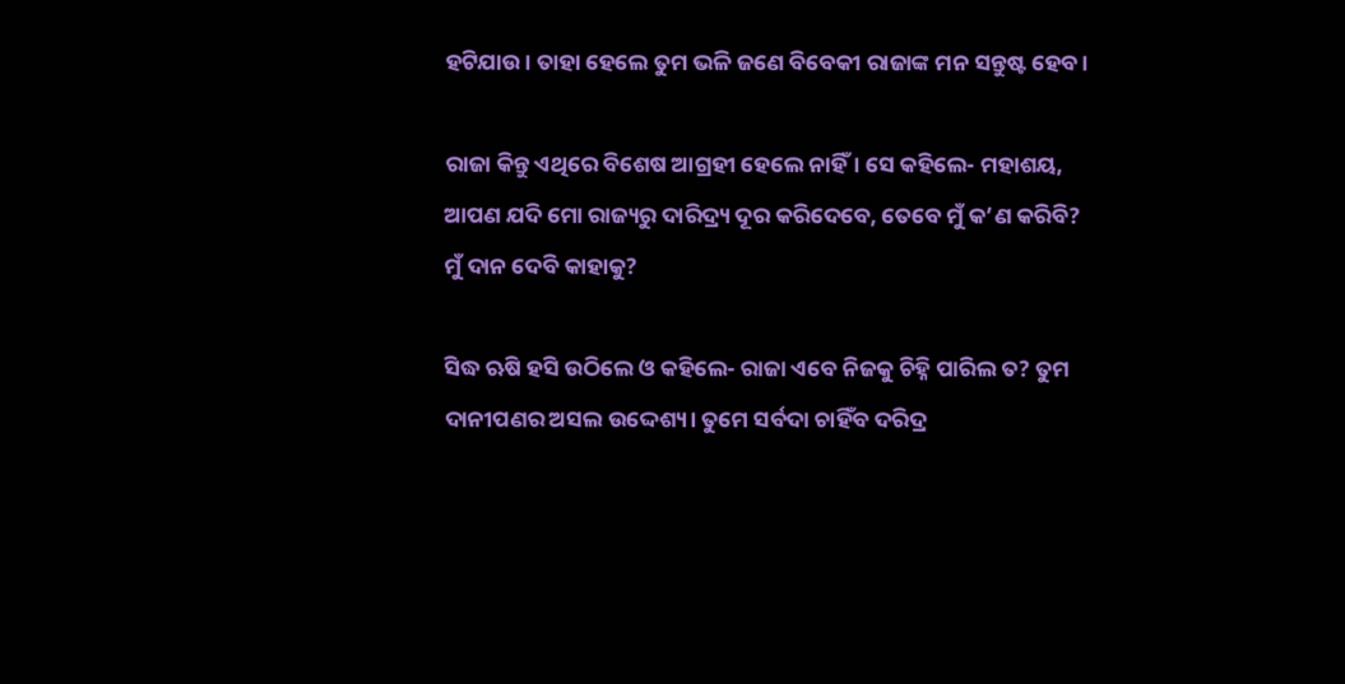ହଟିଯାଉ। ତାହା ହେଲେ ତୁମ ଭଳି ଜଣେ ବିବେକୀ ରାଜାଙ୍କ ମନ ସନ୍ତୁଷ୍ଟ ହେବ।

ରାଜା କିନ୍ତୁ ଏଥିରେ ବିଶେଷ ଆଗ୍ରହୀ ହେଲେ ନାହିଁ। ସେ କହିଲେ- ମହାଶୟ, ଆପଣ ଯଦି ମୋ ରାଜ୍ୟରୁ ଦାରିଦ୍ର୍ୟ ଦୂର କରିଦେବେ, ତେବେ ମୁଁ କ’ଣ କରିବି? ମୁଁ ଦାନ ଦେବି କାହାକୁ?

ସିଦ୍ଧ ଋଷି ହସି ଉଠିଲେ ଓ କହିଲେ- ରାଜା ଏବେ ନିଜକୁ ଚିହ୍ନି ପାରିଲ ତ? ତୁମ ଦାନୀପଣର ଅସଲ ଉଦ୍ଦେଶ୍ୟ। ତୁମେ ସର୍ବଦା ଚାହିଁବ ଦରିଦ୍ର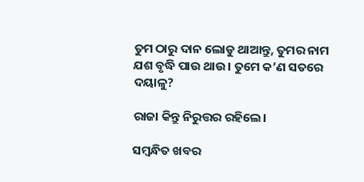ତୁମ ଠାରୁ ଦାନ ଲୋଡୁ ଥାଆନ୍ତୁ, ତୁମର ନାମ ଯଶ ବୃଦ୍ଧି ପାଉ ଥାଉ। ତୁମେ କ’ଣ ସତରେ ଦୟାଳୁ?

ରାଜା କିନ୍ତୁ ନିରୁତ୍ତର ରହିଲେ।

ସମ୍ବନ୍ଧିତ ଖବର